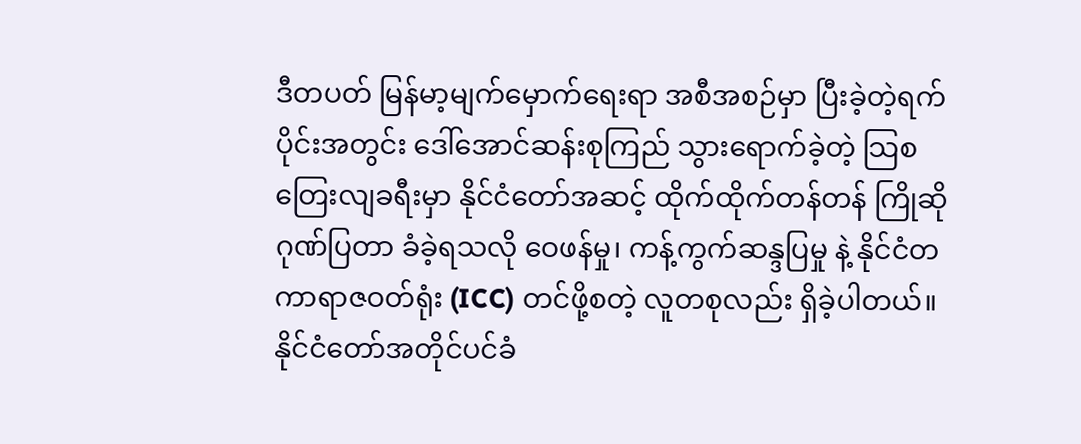ဒီတပတ် မြန်မာ့မျက်မှောက်ရေးရာ အစီအစဉ်မှာ ပြီးခဲ့တဲ့ရက်ပိုင်းအတွင်း ဒေါ်အောင်ဆန်းစုကြည် သွားရောက်ခဲ့တဲ့ သြစတြေးလျခရီးမှာ နိုင်ငံတော်အဆင့် ထိုက်ထိုက်တန်တန် ကြိုဆိုဂုဏ်ပြတာ ခံခဲ့ရသလို ဝေဖန်မှု၊ ကန့်ကွက်ဆန္ဒပြမှု နဲ့ နိုင်ငံတကာရာဇဝတ်ရုံး (ICC) တင်ဖို့စတဲ့ လူတစုလည်း ရှိခဲ့ပါတယ်။ နိုင်ငံတော်အတိုင်ပင်ခံ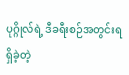ပုဂ္ဂိုလ်ရဲ့ ဒီခရီးစဉ်အတွင်းရရှိခဲ့တဲ့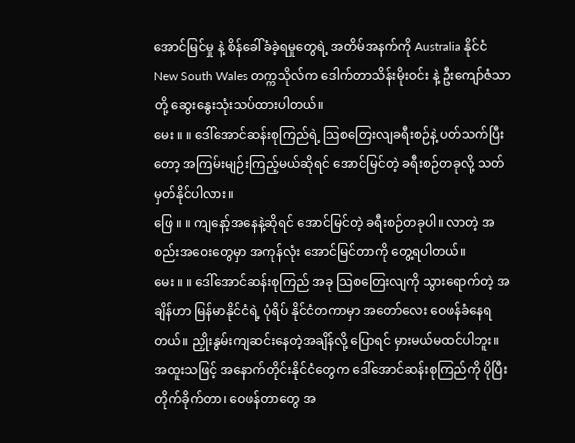အောင်မြင်မှု နဲ့ စိန်ခေါ်ခံခဲ့ရမှုတွေရဲ့ အတိမ်အနက်ကို Australia နိုင်ငံ New South Wales တက္ကသိုလ်က ဒေါက်တာသိန်းမိုးဝင်း နဲ့ ဦးကျော်ဇံသာတို့ ဆွေးနွေးသုံးသပ်ထားပါတယ်။
မေး ။ ။ ဒေါ်အောင်ဆန်းစုကြည်ရဲ့ သြစတြေးလျခရီးစဉ်နဲ့ ပတ်သက်ပြီးတော့ အကြမ်းမျဉ်းကြည့်မယ်ဆိုရင် အောင်မြင်တဲ့ ခရီးစဉ်တခုလို့ သတ်မှတ်နိုင်ပါလား။
ဖြေ ။ ။ ကျနော့်အနေနဲ့ဆိုရင် အောင်မြင်တဲ့ ခရီးစဉ်တခုပါ။ လာတဲ့ အစည်းအဝေးတွေမှာ အကုန်လုံး အောင်မြင်တာကို တွေ့ရပါတယ်။
မေး ။ ။ ဒေါ်အောင်ဆန်းစုကြည် အခု သြစတြေးလျကို သွားရောက်တဲ့ အချိန်ဟာ မြန်မာနိုင်ငံရဲ့ ပုံရိပ် နိုင်ငံတကာမှာ အတော်လေး ဝေဖန်ခံနေရတယ်။ ညှိုးနွမ်းကျဆင်းနေတဲ့အချိန်လို့ ပြောရင် မှားမယ်မထင်ပါဘူး။ အထူးသဖြင့် အနောက်တိုင်းနိုင်ငံတွေက ဒေါ်အောင်ဆန်းစုကြည်ကို ပိုပြီးတိုက်ခိုက်တာ၊ ဝေဖန်တာတွေ အ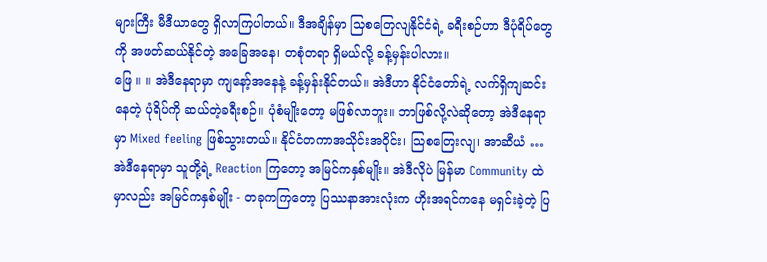များကြီး မီဒီယာတွေ ရှိလာကြပါတယ်။ ဒီအချိန်မှာ သြစတြေလျနိုင်ငံရဲ့ ခရီးစဉ်ဟာ ဒီပုံရိပ်တွေကို အဖတ်ဆယ်နိုင်တဲ့ အခြေအနေ၊ တစုံတရာ ရှိမယ်လို့ ခန့်မှန်းပါလား။
ဖြေ ။ ။ အဲဒီနေရာမှာ ကျနော့်အနေနဲ့ ခန့်မှန်းနိုင်တယ်။ အဲဒီဟာ နိုင်ငံတော်ရဲ့ လက်ရှိကျဆင်းနေတဲ့ ပုံရိပ်ကို ဆယ်တဲ့ခရီးစဉ်။ ပုံစံမျိုးတော့ မဖြစ်လာဘူး။ ဘာဖြစ်လို့လဲဆိုတော့ အဲဒီနေရာမှာ Mixed feeling ဖြစ်သွားတယ်။ နိုင်ငံတကာအသိုင်းအဝိုင်း၊ သြစတြေးလျ၊ အာဆီယံ … အဲဒီနေရာမှာ သူတို့ရဲ့ Reaction ကြတော့ အမြင်ကနှစ်မျိုး။ အဲဒီလိုပဲ မြန်မာ Community ထဲမှာလည်း အမြင်ကနှစ်မျိုး - တခုကကြတော့ ပြဿနာအားလုံးက ဟိုးအရင်ကနေ မရှင်းခဲ့တဲ့ ပြ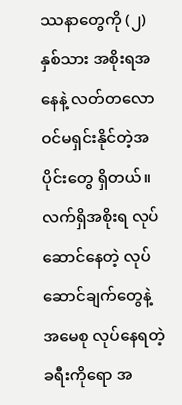ဿနာတွေကို (၂) နှစ်သား အစိုးရအနေနဲ့ လတ်တလော ဝင်မရှင်းနိုင်တဲ့အပိုင်းတွေ ရှိတယ်။ လက်ရှိအစိုးရ လုပ်ဆောင်နေတဲ့ လုပ်ဆောင်ချက်တွေနဲ့ အမေစု လုပ်နေရတဲ့ ခရီးကိုရော အ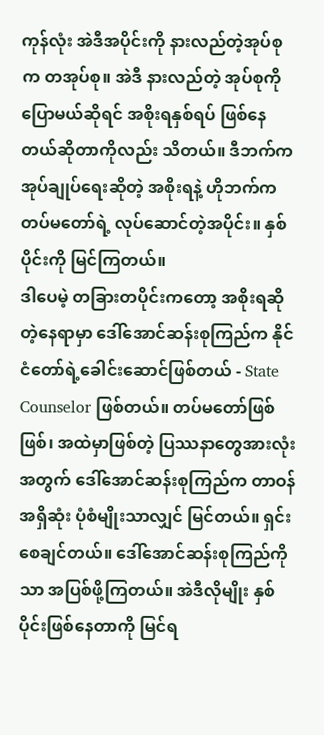ကုန်လုံး အဲဒီအပိုင်းကို နားလည်တဲ့အုပ်စုက တအုပ်စု။ အဲဒီ နားလည်တဲ့ အုပ်စုကို ပြောမယ်ဆိုရင် အစိုးရနှစ်ရပ် ဖြစ်နေတယ်ဆိုတာကိုလည်း သိတယ်။ ဒီဘက်က အုပ်ချုပ်ရေးဆိုတဲ့ အစိုးရနဲ့ ဟိုဘက်က တပ်မတော်ရဲ့ လုပ်ဆောင်တဲ့အပိုင်း။ နှစ်ပိုင်းကို မြင်ကြတယ်။
ဒါပေမဲ့ တခြားတပိုင်းကတော့ အစိုးရဆိုတဲ့နေရာမှာ ဒေါ်အောင်ဆန်းစုကြည်က နိုင်ငံတော်ရဲ့ခေါင်းဆောင်ဖြစ်တယ် - State Counselor ဖြစ်တယ်။ တပ်မတော်ဖြစ်ဖြစ်၊ အထဲမှာဖြစ်တဲ့ ပြဿနာတွေအားလုံးအတွက် ဒေါ်အောင်ဆန်းစုကြည်က တာဝန်အရှိဆုံး ပုံစံမျိုးသာလျှင် မြင်တယ်။ ရှင်းစေချင်တယ်။ ဒေါ်အောင်ဆန်းစုကြည်ကိုသာ အပြစ်ဖို့ကြတယ်။ အဲဒီလိုမျိုး နှစ်ပိုင်းဖြစ်နေတာကို မြင်ရ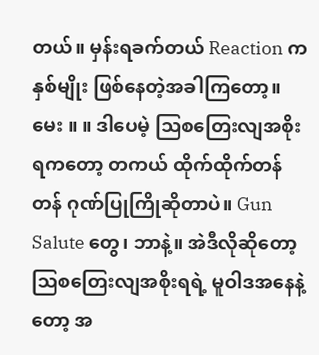တယ်။ မှန်းရခက်တယ် Reaction က နှစ်မျိုး ဖြစ်နေတဲ့အခါကြတော့။
မေး ။ ။ ဒါပေမဲ့ သြစတြေးလျအစိုးရကတော့ တကယ် ထိုက်ထိုက်တန်တန် ဂုဏ်ပြုကြိုဆိုတာပဲ။ Gun Salute တွေ၊ ဘာနဲ့။ အဲဒီလိုဆိုတော့ သြစတြေးလျအစိုးရရဲ့ မူဝါဒအနေနဲ့တော့ အ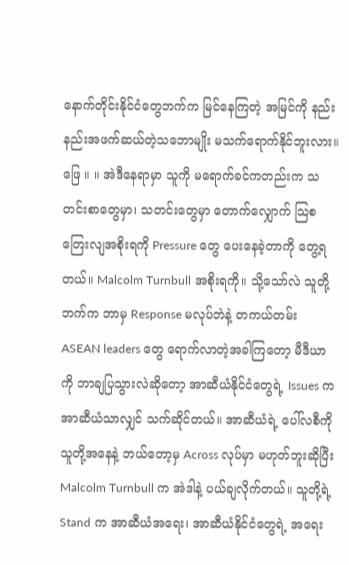နောက်တိုင်းနိုင်ငံတွေဘက်က မြင်နေကြတဲ့ အမြင်ကို နည်းနည်းအဖက်ဆယ်တဲ့သဘောမျိုး မသက်ရောက်နိုင်ဘူးလား။
ဖြေ ။ ။ အဲဒီနေရာမှာ သူကို မရောက်ခင်ကတည်းက သတင်းစာတွေမှာ၊ သတင်းတွေမှာ တောက်လျှောက် သြစတြေးလျအစိုးရကို Pressure တွေ ပေးနေခဲ့တာကို တွေ့ရတယ်။ Malcolm Turnbull အစိုးရကို။ သို့သော်လဲ သူတို့ဘက်က ဘာမှ Response မလုပ်ဘဲနဲ့ တကယ်တမ်း ASEAN leaders တွေ ရောက်လာတဲ့အခါကြတော့ မီဒီယာကို ဘာချပြသွားလဲဆိုတော့ အာဆီယံနိုင်ငံတွေရဲ့ Issues က အာဆီယံသာလျှင် သက်ဆိုင်တယ်။ အာဆီယံရဲ့ ပေါ်လစီကို သူတို့အနေနဲ့ ဘယ်တော့မှ Across လုပ်မှာ မဟုတ်ဘူးဆိုပြီး Malcolm Turnbull က အဲဒါနဲ့ ပယ်ချလိုက်တယ်။ သူတို့ရဲ့ Stand က အာဆီယံအရေး၊ အာဆီယံနိုင်ငံတွေရဲ့ အရေး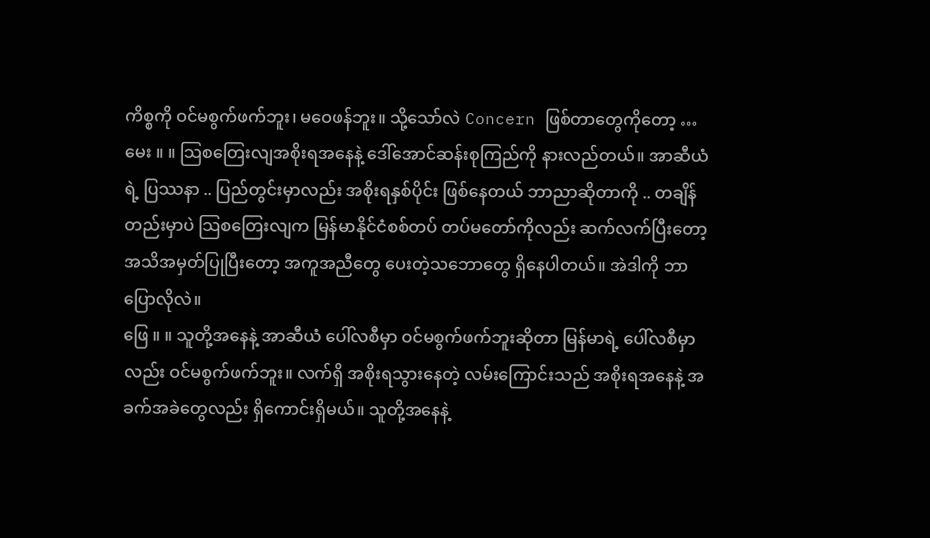ကိစ္စကို ဝင်မစွက်ဖက်ဘူး၊ မဝေဖန်ဘူး။ သို့သော်လဲ Concern ဖြစ်တာတွေကိုတော့ …
မေး ။ ။ သြစတြေးလျအစိုးရအနေနဲ့ ဒေါ်အောင်ဆန်းစုကြည်ကို နားလည်တယ်။ အာဆီယံရဲ့ ပြဿနာ .. ပြည်တွင်းမှာလည်း အစိုးရနှစ်ပိုင်း ဖြစ်နေတယ် ဘာညာဆိုတာကို .. တချိန်တည်းမှာပဲ သြစတြေးလျက မြန်မာနိုင်ငံစစ်တပ် တပ်မတော်ကိုလည်း ဆက်လက်ပြီးတော့ အသိအမှတ်ပြုပြီးတော့ အကူအညီတွေ ပေးတဲ့သဘောတွေ ရှိနေပါတယ်။ အဲဒါကို ဘာပြောလိုလဲ။
ဖြေ ။ ။ သူတို့အနေနဲ့ အာဆီယံ ပေါ်လစီမှာ ဝင်မစွက်ဖက်ဘူးဆိုတာ မြန်မာရဲ့ ပေါ်လစီမှာလည်း ဝင်မစွက်ဖက်ဘူး။ လက်ရှိ အစိုးရသွားနေတဲ့ လမ်းကြောင်းသည် အစိုးရအနေနဲ့ အခက်အခဲတွေလည်း ရှိကောင်းရှိမယ်။ သူတို့အနေနဲ့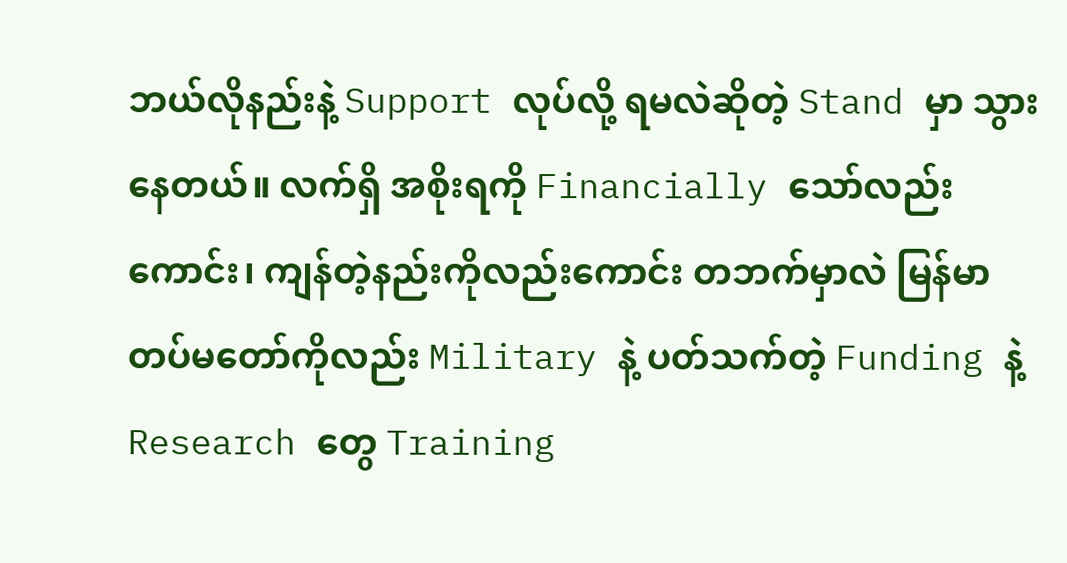ဘယ်လိုနည်းနဲ့ Support လုပ်လို့ ရမလဲဆိုတဲ့ Stand မှာ သွားနေတယ်။ လက်ရှိ အစိုးရကို Financially သော်လည်းကောင်း၊ ကျန်တဲ့နည်းကိုလည်းကောင်း တဘက်မှာလဲ မြန်မာတပ်မတော်ကိုလည်း Military နဲ့ ပတ်သက်တဲ့ Funding နဲ့ Research တွေ Training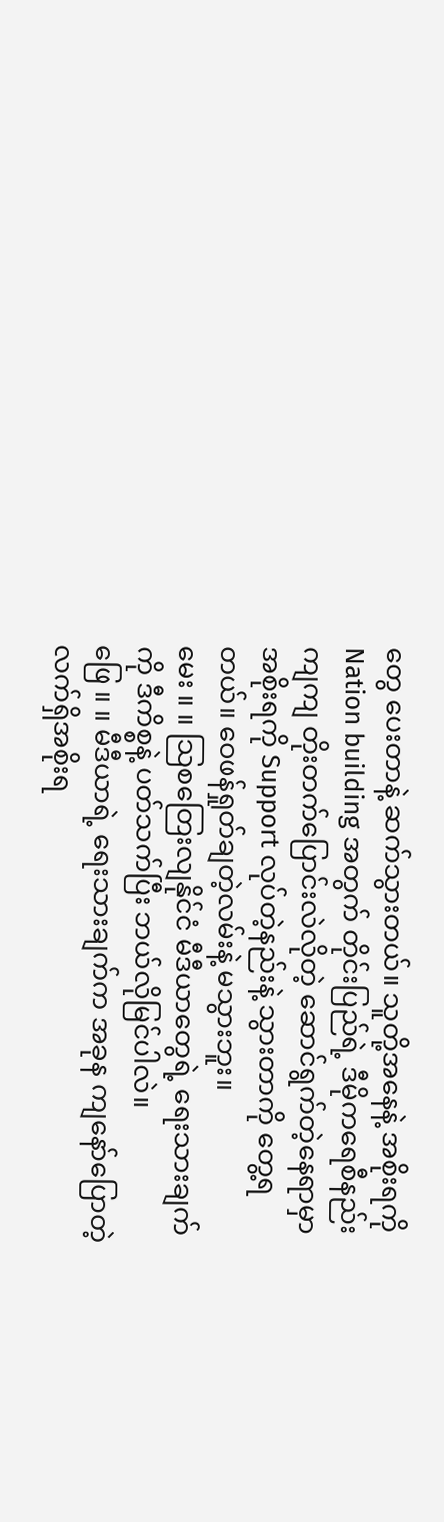တွေ ပေးတာနဲ့ ဆက်သွားတယ်။ သူတို့အနေနဲ့ အစိုးရကို Nation building အတွက် တိုင်းပြည်ရဲ့ ဒီမိုကရေစီနည်းကျကျ တိုးတက်ပြောင်းလဲလိုတဲ့ ဆောင်ရွက်တဲ့နေရာမှာ အစိုးရကို Support လုပ်တဲ့နည်းနဲ့ သွားတာကို တွေ့ရတယ်။ ဝေဖန်ရှုတ်ချတဲ့လမ်းနဲ့ မသွားဘူး။
မေး ။ ။ သြစတြေးလျနိုင်ငံ မီဒီယာတွေရဲ့ ရေးသားချက်ကို ဒီကိစ္စနဲ့ ပတ်သက်ပြီး ဘယ်လိုမြင်ပါလဲ။
ဖြေ ။ ။ မီဒီယာရဲ့ ရေးသားချက်က အခုန ကျနော်ပြောတဲ့ လက်ရှိအစိုးရ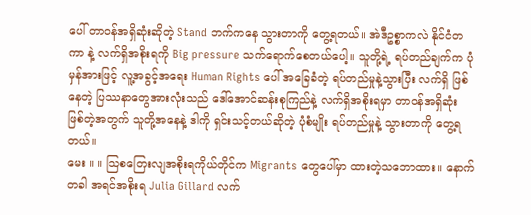ပေါ် တာဝန်အရှိဆုံးဆိုတဲ့ Stand ဘက်ကနေ သွားတာကို တွေ့ရတယ်။ အဲဒီဥစ္စာကလဲ နိုင်ငံတကာ နဲ့ လက်ရှိအစိုးရကို Big pressure သက်ရောက်စေတယ်ပေါ့။ သူတို့ရဲ့ ရပ်တည်ချက်က ပုံမှန်အားဖြင့် လူ့အခွင့်အရေး Human Rights ပေါ် အခြေခံတဲ့ ရပ်တည်မှုနဲ့သွားပြီး လက်ရှိ ဖြစ်နေတဲ့ ပြဿနာတွေအားလုံးသည် ဒေါ်အောင်ဆန်းစုကြည်နဲ့ လက်ရှိအစိုးရမှာ တာဝန်အရှိဆုံး ဖြစ်တဲ့အတွက် သူတို့အနေနဲ့ ဒါကို ရှင်းသင့်တယ်ဆိုတဲ့ ပုံစံမျိုး ရပ်တည်မှုနဲ့ သွားတာကို တွေ့ရတယ်။
မေး ။ ။ သြစတြေးလျအစိုးရကိုယ်တိုင်က Migrants တွေပေါ်မှာ ထားတဲ့သဘောထား။ နောက်တခါ အရင်အစိုးရ Julia Gillard လက်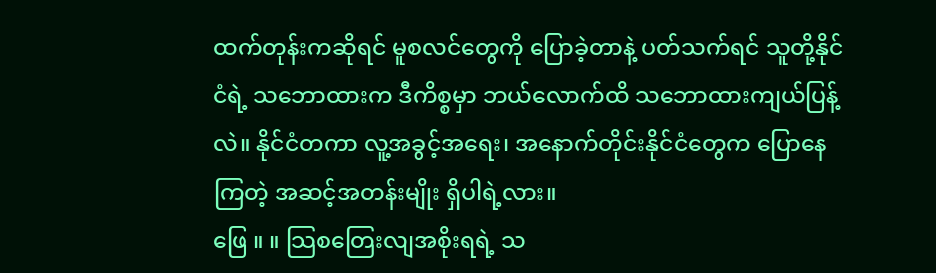ထက်တုန်းကဆိုရင် မူစလင်တွေကို ပြောခဲ့တာနဲ့ ပတ်သက်ရင် သူတို့နိုင်ငံရဲ့ သဘောထားက ဒီကိစ္စမှာ ဘယ်လောက်ထိ သဘောထားကျယ်ပြန့်လဲ။ နိုင်ငံတကာ လူ့အခွင့်အရေး၊ အနောက်တိုင်းနိုင်ငံတွေက ပြောနေကြတဲ့ အဆင့်အတန်းမျိုး ရှိပါရဲ့လား။
ဖြေ ။ ။ သြစတြေးလျအစိုးရရဲ့ သ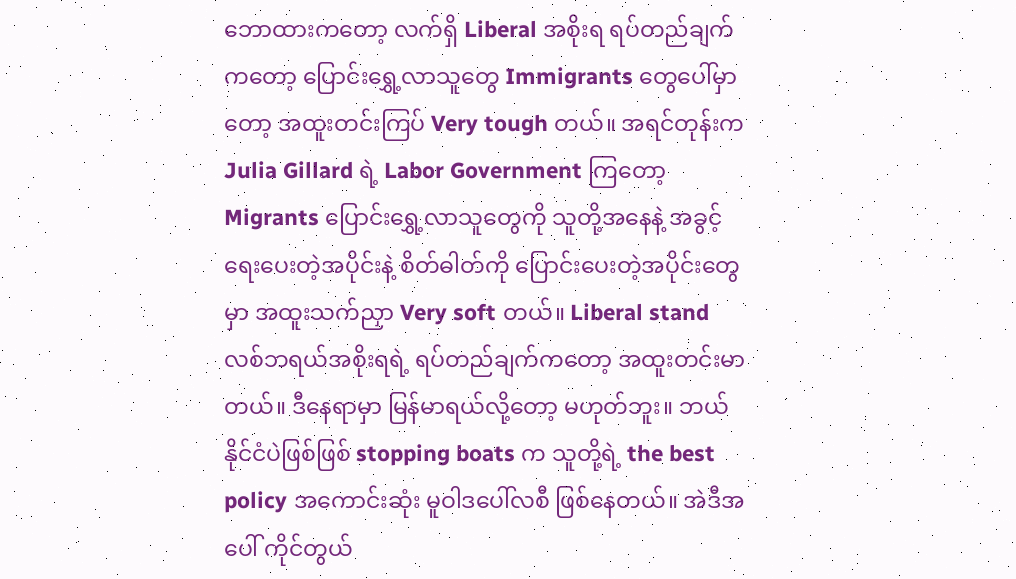ဘောထားကတော့ လက်ရှိ Liberal အစိုးရ ရပ်တည်ချက်ကတော့ ပြောင်းရွှေ့လာသူတွေ Immigrants တွေပေါ်မှာတော့ အထူးတင်းကြပ် Very tough တယ်။ အရင်တုန်းက Julia Gillard ရဲ့ Labor Government ကြတော့ Migrants ပြောင်းရွှေ့လာသူတွေကို သူတို့အနေနဲ့ အခွင့်ရေးပေးတဲ့အပိုင်းနဲ့ စိတ်ဓါတ်ကို ပြောင်းပေးတဲ့အပိုင်းတွေမှာ အထူးသက်ညှာ Very soft တယ်။ Liberal stand လစ်ဘရယ်အစိုးရရဲ့ ရပ်တည်ချက်ကတော့ အထူးတင်းမာတယ်။ ဒီနေရာမှာ မြန်မာရယ်လို့တော့ မဟုတ်ဘူး။ ဘယ်နိုင်ငံပဲဖြစ်ဖြစ် stopping boats က သူတို့ရဲ့ the best policy အကောင်းဆုံး မူဝါဒပေါ်လစီ ဖြစ်နေတယ်။ အဲဒီအပေါ် ကိုင်တွယ်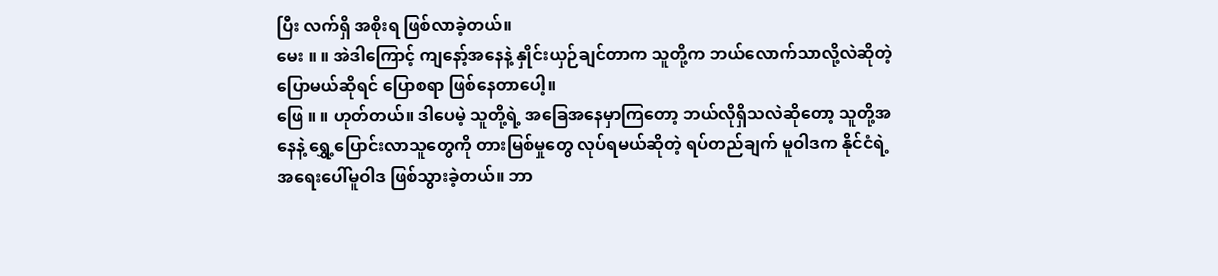ပြီး လက်ရှိ အစိုးရ ဖြစ်လာခဲ့တယ်။
မေး ။ ။ အဲဒါကြောင့် ကျနော့်အနေနဲ့ နှိုင်းယှဉ်ချင်တာက သူတို့က ဘယ်လောက်သာလို့လဲဆိုတဲ့ ပြောမယ်ဆိုရင် ပြောစရာ ဖြစ်နေတာပေါ့။
ဖြေ ။ ။ ဟုတ်တယ်။ ဒါပေမဲ့ သူတို့ရဲ့ အခြေအနေမှာကြတော့ ဘယ်လိုရှိသလဲဆိုတော့ သူတို့အနေနဲ့ ရွှေ့ပြောင်းလာသူတွေကို တားမြစ်မှုတွေ လုပ်ရမယ်ဆိုတဲ့ ရပ်တည်ချက် မူဝါဒက နိုင်ငံရဲ့ အရေးပေါ်မူဝါဒ ဖြစ်သွားခဲ့တယ်။ ဘာ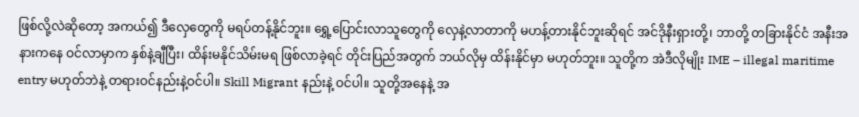ဖြစ်လို့လဲဆိုတော့ အကယ်၍ ဒီလှေတွေကို မရပ်တန့်နိုင်ဘူး။ ရွှေ့ပြောင်းလာသူတွေကို လှေနဲ့လာတာကို မဟန့်တားနိုင်ဘူးဆိုရင် အင်ဒိုနီးရှားတို့၊ ဘာတို့ တခြားနိုင်ငံ အနီးအနားကနေ ဝင်လာမှာက နှစ်နဲ့ချီပြီး၊ ထိန်းမနိုင်သိမ်းမရ ဖြစ်လာခဲ့ရင် တိုင်းပြည်အတွက် ဘယ်လိုမှ ထိန်းနိုင်မှာ မဟုတ်ဘူး။ သူတို့က အဲဒီလိုမျိုး IME – illegal maritime entry မဟုတ်ဘဲနဲ့ တရားဝင်နည်းနဲ့ဝင်ပါ။ Skill Migrant နည်းနဲ့ ဝင်ပါ။ သူတို့အနေနဲ့ အ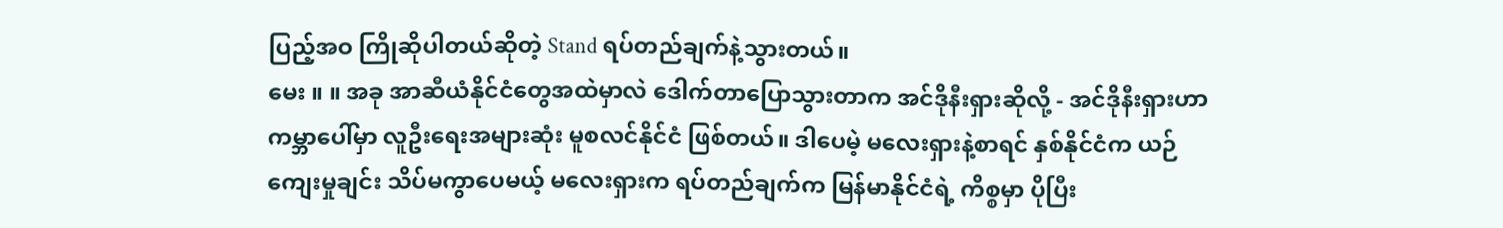ပြည့်အဝ ကြိုဆိုပါတယ်ဆိုတဲ့ Stand ရပ်တည်ချက်နဲ့သွားတယ်။
မေး ။ ။ အခု အာဆီယံနိုင်ငံတွေအထဲမှာလဲ ဒေါက်တာပြောသွားတာက အင်ဒိုနီးရှားဆိုလို့ - အင်ဒိုနီးရှားဟာ ကမ္ဘာပေါ်မှာ လူဦးရေးအများဆုံး မူစလင်နိုင်ငံ ဖြစ်တယ်။ ဒါပေမဲ့ မလေးရှားနဲ့စာရင် နှစ်နိုင်ငံက ယဉ်ကျေးမှုချင်း သိပ်မကွာပေမယ့် မလေးရှားက ရပ်တည်ချက်က မြန်မာနိုင်ငံရဲ့ ကိစ္စမှာ ပိုပြီး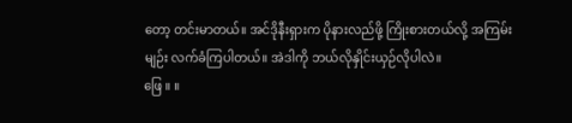တော့ တင်းမာတယ်။ အင်ဒိုနီးရှားက ပိုနားလည်ဖို့ ကြိုးစားတယ်လို့ အကြမ်းမျဉ်း လက်ခံကြပါတယ်။ အဲဒါကို ဘယ်လိုနှိုင်းယှဉ်လိုပါလဲ။
ဖြေ ။ ။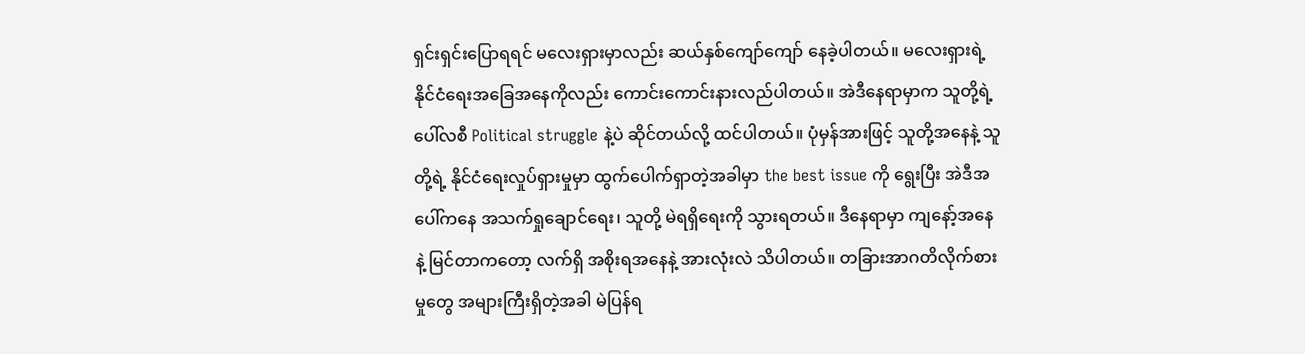ရှင်းရှင်းပြောရရင် မလေးရှားမှာလည်း ဆယ်နှစ်ကျော်ကျော် နေခဲ့ပါတယ်။ မလေးရှားရဲ့ နိုင်ငံရေးအခြေအနေကိုလည်း ကောင်းကောင်းနားလည်ပါတယ်။ အဲဒီနေရာမှာက သူတို့ရဲ့ ပေါ်လစီ Political struggle နဲ့ပဲ ဆိုင်တယ်လို့ ထင်ပါတယ်။ ပုံမှန်အားဖြင့် သူတို့အနေနဲ့ သူတို့ရဲ့ နိုင်ငံရေးလှုပ်ရှားမှုမှာ ထွက်ပေါက်ရှာတဲ့အခါမှာ the best issue ကို ရွေးပြီး အဲဒီအပေါ်ကနေ အသက်ရှုချောင်ရေး၊ သူတို့ မဲရရှိရေးကို သွားရတယ်။ ဒီနေရာမှာ ကျနော့်အနေနဲ့ မြင်တာကတော့ လက်ရှိ အစိုးရအနေနဲ့ အားလုံးလဲ သိပါတယ်။ တခြားအာဂတိလိုက်စားမှုတွေ အများကြီးရှိတဲ့အခါ မဲပြန်ရ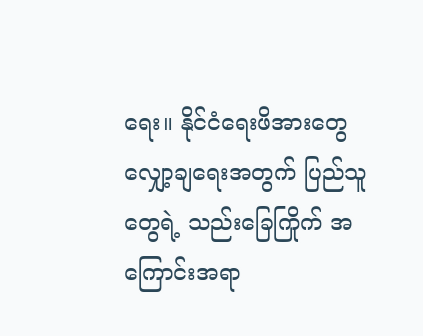ရေး။ နိုင်ငံရေးဖိအားတွေ လျှော့ချရေးအတွက် ပြည်သူတွေရဲ့ သည်းခြေကြိုက် အကြောင်းအရာ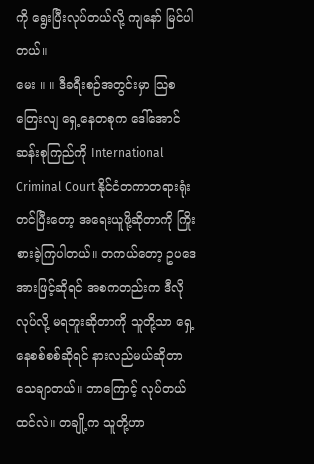ကို ရွေးပြီးလုပ်တယ်လို့ ကျနော် မြင်ပါတယ်။
မေး ။ ။ ဒီခရီးစဉ်အတွင်းမှာ သြစတြေးလျ ရှေ့နေတစုက ဒေါ်အောင်ဆန်းစုကြည်ကို International Criminal Court နိုင်ငံတကာတရားရုံး တင်ပြီးတော့ အရေးယူဖို့ဆိုတာကို ကြိုးစားခဲ့ကြပါတယ်။ တကယ်တော့ ဥပဒေအားဖြင့်ဆိုရင် အစကတည်းက ဒီလိုလုပ်လို့ မရဘူးဆိုတာကို သူတို့သာ ရှေ့နေစစ်စစ်ဆိုရင် နားလည်မယ်ဆိုတာ သေချာတယ်။ ဘာကြောင့် လုပ်တယ်ထင်လဲ။ တချို့က သူတို့ဟာ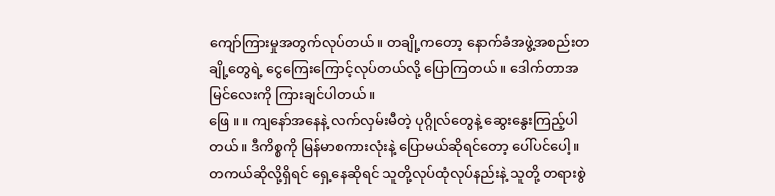ကျော်ကြားမှုအတွက်လုပ်တယ်။ တချို့ကတော့ နောက်ခံအဖွဲ့အစည်းတချို့တွေရဲ့ ငွေကြေးကြောင့်လုပ်တယ်လို့ ပြောကြတယ်။ ဒေါက်တာအမြင်လေးကို ကြားချင်ပါတယ်။
ဖြေ ။ ။ ကျနော်အနေနဲ့ လက်လှမ်းမီတဲ့ ပုဂ္ဂိုလ်တွေနဲ့ ဆွေးနွေးကြည့်ပါတယ်။ ဒီကိစ္စကို မြန်မာစကားလုံးနဲ့ ပြောမယ်ဆိုရင်တော့ ပေါ်ပင်ပေါ့။ တကယ်ဆိုလို့ရှိရင် ရှေ့နေဆိုရင် သူတို့လုပ်ထုံလုပ်နည်းနဲ့ သူတို့ တရားစွဲ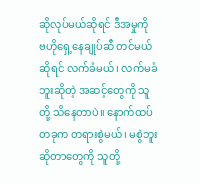ဆိုလုပ်မယ်ဆိုရင် ဒီအမှုကို ဗဟိုရှေ့နေချုပ်ဆီ တင်မယ်ဆိုရင် လက်ခံမယ်၊ လက်မခံဘူးဆိုတဲ့ အဆင့်တွေကို သူတို့ သိနေတာပဲ။ နောက်ထပ်တခုက တရားစွဲမယ်၊ မစွဲဘူး ဆိုတာတွေကို သူတို့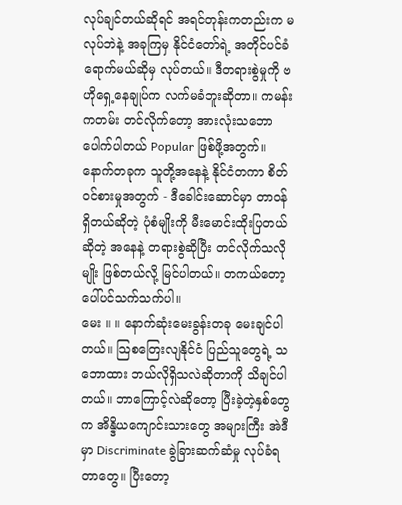လုပ်ချင်တယ်ဆိုရင် အရင်တုန်းကတည်းက မလုပ်ဘဲနဲ့ အခုကြမှ နိုင်ငံတော်ရဲ့ အတိုင်ပင်ခံ ရောက်မယ်ဆိုမှ လုပ်တယ်။ ဒီတရားစွဲမှုကို ဗဟိုရှေ့နေချုပ်က လက်မခံဘူးဆိုတာ။ ကမန်းကတမ်း တင်လိုက်တော့ အားလုံးသဘောပေါက်ပါတယ် Popular ဖြစ်ဖို့အတွက်။ နောက်တခုက သူတို့အနေနဲ့ နိုင်ငံတကာ စိတ်ဝင်စားမှုအတွက် - ဒီခေါင်းဆောင်မှာ တာဝန်ရှိတယ်ဆိုတဲ့ ပုံစံမျိုးကို မီးမောင်းထိုးပြတယ်ဆိုတဲ့ အနေနဲ့ တရားစွဲဆိုပြီး တင်လိုက်သလိုမျိုး ဖြစ်တယ်လို့ မြင်ပါတယ်။ တကယ်တော့ ပေါ်ပင်သက်သက်ပါ။
မေး ။ ။ နောက်ဆုံးမေးခွန်းတခု မေးချင်ပါတယ်။ သြစတြေးလျနိုင်ငံ ပြည်သူတွေရဲ့ သဘောထား ဘယ်လိုရှိသလဲဆိုတာကို သိချင်ပါတယ်။ ဘာကြောင့်လဲဆိုတော့ ပြီးခဲ့တဲ့နှစ်တွေက အိန္ဒိယကျောင်းသားတွေ အများကြီး အဲဒီမှာ Discriminate ခွဲခြားဆက်ဆံမှု လုပ်ခံရတာတွေ။ ပြီးတော့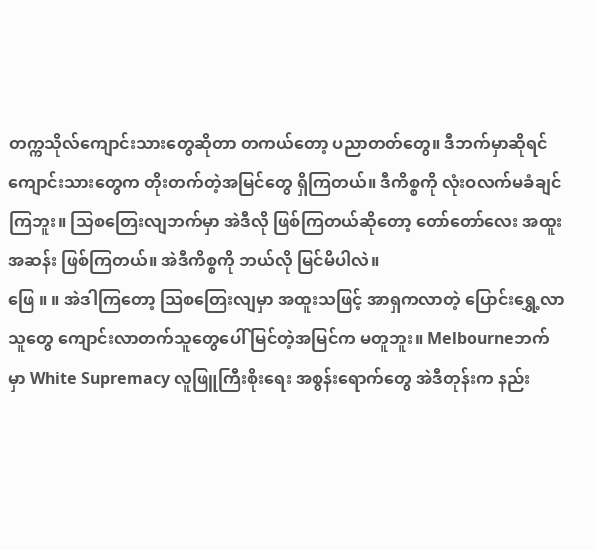တက္ကသိုလ်ကျောင်းသားတွေဆိုတာ တကယ်တော့ ပညာတတ်တွေ။ ဒီဘက်မှာဆိုရင် ကျောင်းသားတွေက တိုးတက်တဲ့အမြင်တွေ ရှိကြတယ်။ ဒီကိစ္စကို လုံးဝလက်မခံချင်ကြဘူး။ သြစတြေးလျဘက်မှာ အဲဒီလို ဖြစ်ကြတယ်ဆိုတော့ တော်တော်လေး အထူးအဆန်း ဖြစ်ကြတယ်။ အဲဒီကိစ္စကို ဘယ်လို မြင်မိပါလဲ။
ဖြေ ။ ။ အဲဒါကြတော့ သြစတြေးလျမှာ အထူးသဖြင့် အာရှကလာတဲ့ ပြောင်းရွှေ့လာသူတွေ ကျောင်းလာတက်သူတွေပေါ် မြင်တဲ့အမြင်က မတူဘူး။ Melbourneဘက်မှာ White Supremacy လူဖြူကြီးစိုးရေး အစွန်းရောက်တွေ အဲဒီတုန်းက နည်း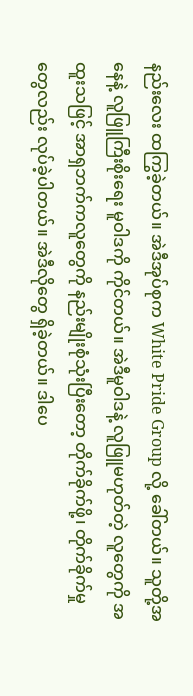နည်းလေး ထကြွခဲ့တယ်။ အဲဒီအုပ်စုက White Pride Group လို့ ခေါ်တယ်။ သူတို့အနေနဲ့ လူဖြူကြီးစိုးရေး မူဝါဒကို ကိုင်တယ်။ အဲဒီမူဝါဒနဲ့ လူဖြူမဟုတ်တဲ့ လူတွေကို အထူးသဖြင့် အာရှဘက်ကလူတွေကို နည်းမျိုးစုံသုံးပြီးတော့ တိုက်ခိုက်ဖို့၊ တိုက်ခိုက်မှုတွေလည်း လုပ်ခဲ့ပါတယ်။ အဲဒီလိုတွေ ရှိခဲ့တယ်။ ဒါပေ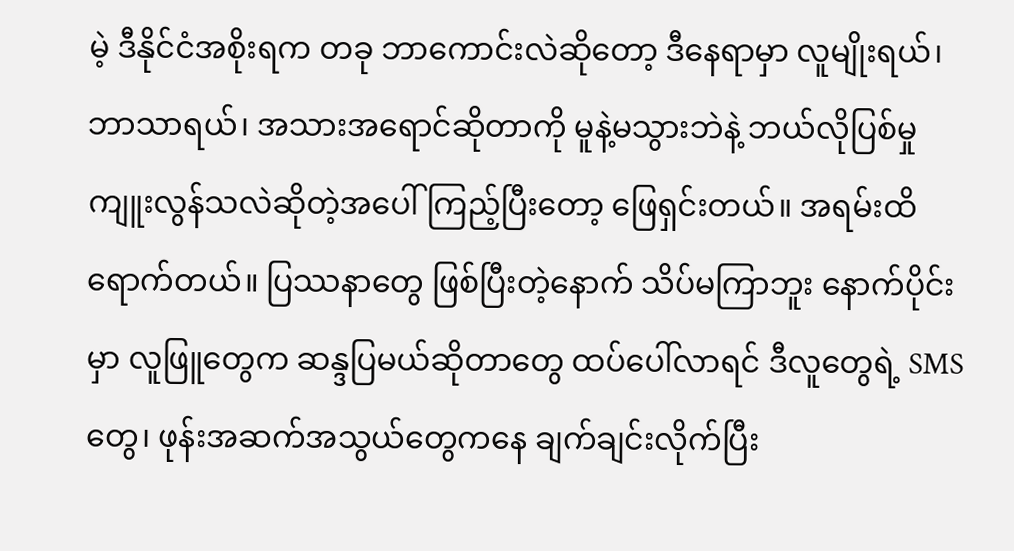မဲ့ ဒီနိုင်ငံအစိုးရက တခု ဘာကောင်းလဲဆိုတော့ ဒီနေရာမှာ လူမျိုးရယ်၊ ဘာသာရယ်၊ အသားအရောင်ဆိုတာကို မူနဲ့မသွားဘဲနဲ့ ဘယ်လိုပြစ်မှု ကျူးလွန်သလဲဆိုတဲ့အပေါ် ကြည့်ပြီးတော့ ဖြေရှင်းတယ်။ အရမ်းထိရောက်တယ်။ ပြဿနာတွေ ဖြစ်ပြီးတဲ့နောက် သိပ်မကြာဘူး နောက်ပိုင်းမှာ လူဖြူတွေက ဆန္ဒပြမယ်ဆိုတာတွေ ထပ်ပေါ်လာရင် ဒီလူတွေရဲ့ SMS တွေ၊ ဖုန်းအဆက်အသွယ်တွေကနေ ချက်ချင်းလိုက်ပြီး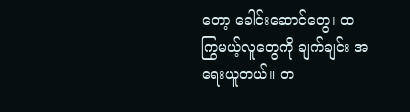တော့ ခေါင်းဆောင်တွေ၊ ထကြွမယ့်လူတွေကို ချက်ချင်း အရေးယူတယ်။ တ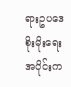ရားဥပဒေ စိုးမိုးရေးအပိုင်းက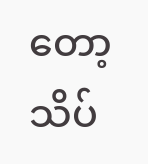တော့ သိပ်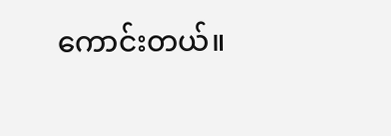ကောင်းတယ်။